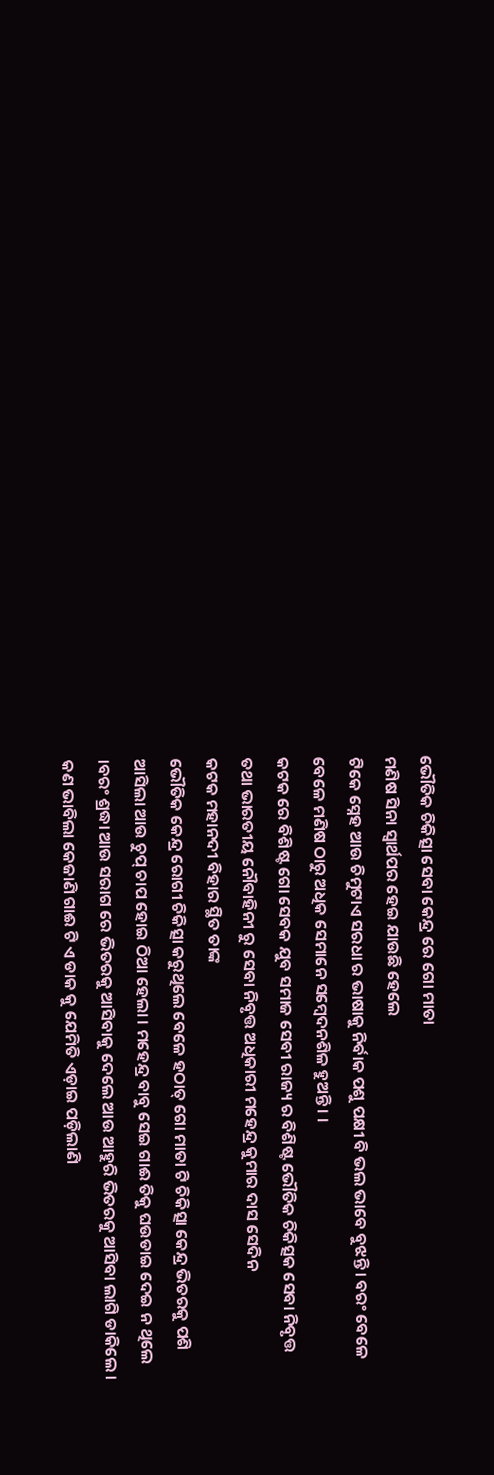ଭୌତିକ ଚିକିତ୍ସା ସେବା କେନ୍ଦ୍ର ରେ ଗୋ ମାତା
ମଣିଷ ସିନା ସ୍ୱାର୍ଥପର ହେଇ ଯାଉଛି ହେଲେ
ଟିକେ ସ୍ନେହ ଆଉ ଚିମୁଟାଏ ସରଧା ର ଭାଷାକୁ ନିର୍ବାକ ପଶୁ ପକ୍ଷୀ ବି ଭଲ ଭାବେ ବୁଝନ୍ତି। ବରଂ ବେଳେ ବେଳେ ମଣିଷ ଠାରୁ ଅଧିକ ସେମାନେ ସମ୍ବେଦନଶିଳ ହୁଅନ୍ତି । ।
କଟକ ରେ ବିଶିଷ୍ଟ ଗୋ ସେବକ ଯୁବ ସମାଜ ସେବୀ ରାଜ୍ୟ ର ବିଶିଷ୍ଟ ଭୌତିକ ଚିକିତ୍ସକ ସେବା ନିବୃତ୍ତ ତଥା ଭାରତୀୟ ନୌବାହିନୀ ରୁ ସେବା ନିବୃତ୍ତ ଅଧିକାରୀ ମହେନ୍ଦ୍ର କୁମାର ଦାସ ସେଦିନ
କଟକ ମହାନଦୀ ବିହାର ସ୍ଥିତ ତାଙ୍କ
ଭୌତିକ କେନ୍ଦ୍ର ରୋଗୀ ଚିକିତ୍ସା କରୁଥିଲେ ବେଳେ ହଠାତ୍ ଗୋ ମାତା ଟି ଚିକିତ୍ସା କେନ୍ଦ୍ର ଭିତରକୁ ପଶି ଆସିଲା ଆଉ ଚୁପ୍ ଚାପ ହୋଇ ଠିଆ ହେଲା । ମହେନ୍ଦ୍ର ବାବୁ ସେଇ ଗାଈ ତିକୁ ଘଉଡାଇ ଦେଇ ନ ଥିଲେ ।ବରଂ ଶ୍ରଦ୍ଧା ଆଉ ସରାଗ ରେ ଭିତରକୁ ଆସିବାକୁ ଦେଲେ ଆଉ ଆହୁରି ଭିତରକୁ ଆସିବା ଲାଗି ଡାକିଲେ ।
କଣ ଭାବିଲା କେଜାଣି ଗାଈ ଟି ଏ ଡାକ କୁ ଯେମିତି ଏଡ଼ାଇ ପଡ଼ିଲାଣି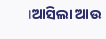।ଆସିଲା ଆଉ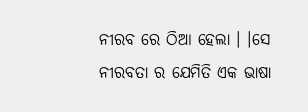ନୀରବ ରେ ଠିଆ ହେଲା । ।ସେ ନୀରବତା ର ଯେମିତି ଏକ ଭାଷା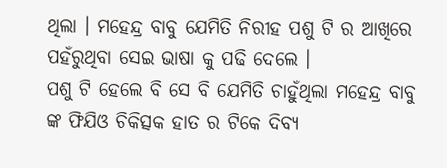ଥିଲା । ମହେନ୍ଦ୍ର ବାବୁ ଯେମିତି ନିରୀହ ପଶୁ ଟି ର ଆଖିରେ ପହଁରୁଥିବା ସେଇ ଭାଷା କୁ ପଢି ଦେଲେ ।
ପଶୁ ଟି ହେଲେ ବି ସେ ବି ଯେମିତି ଚାହୁଁଥିଲା ମହେନ୍ଦ୍ର ବାବୁ ଙ୍କ ଫିଯିଓ ଚିକିତ୍ସକ ହାତ ର ଟିକେ ଦିବ୍ୟ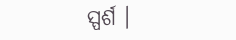ସ୍ପର୍ଶ ।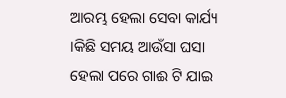ଆରମ୍ଭ ହେଲା ସେବା କାର୍ଯ୍ୟ ।କିଛି ସମୟ ଆଉଁସା ଘସା ହେଲା ପରେ ଗାଈ ଟି ଯାଇ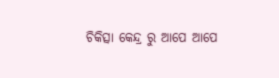ଚିକିତ୍ସା କେନ୍ଦ୍ର ରୁ ଆପେ ଆପେ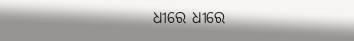ଧୀରେ ଧୀରେ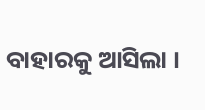ବାହାରକୁ ଆସିଲା ।